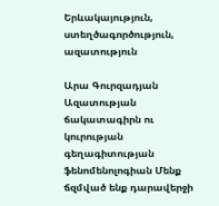Երևակայություն, ստեղծագործություն, ազատություն

Արա Գուրզադյան Ազատության ճակատագիրն ու կուրության գեղագիտության ֆենոմենոլոգիան Մենք ճզմված ենք դարավերջի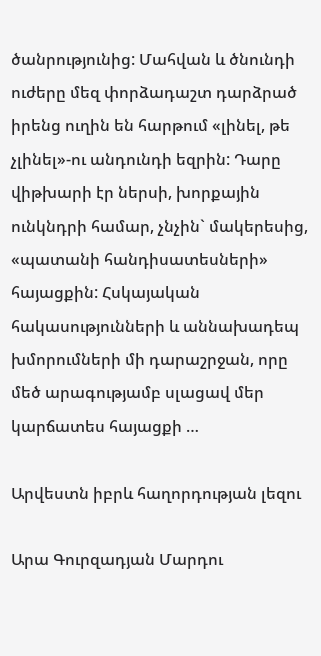ծանրությունից: Մահվան և ծնունդի ուժերը մեզ փորձադաշտ դարձրած իրենց ուղին են հարթում «լինել, թե չլինել»-ու անդունդի եզրին: Դարը վիթխարի էր ներսի, խորքային ունկնդրի համար, չնչին` մակերեսից, «պատանի հանդիսատեսների» հայացքին: Հսկայական հակասությունների և աննախադեպ խմորումների մի դարաշրջան, որը մեծ արագությամբ սլացավ մեր կարճատես հայացքի …

Արվեստն իբրև հաղորդության լեզու

Արա Գուրզադյան Մարդու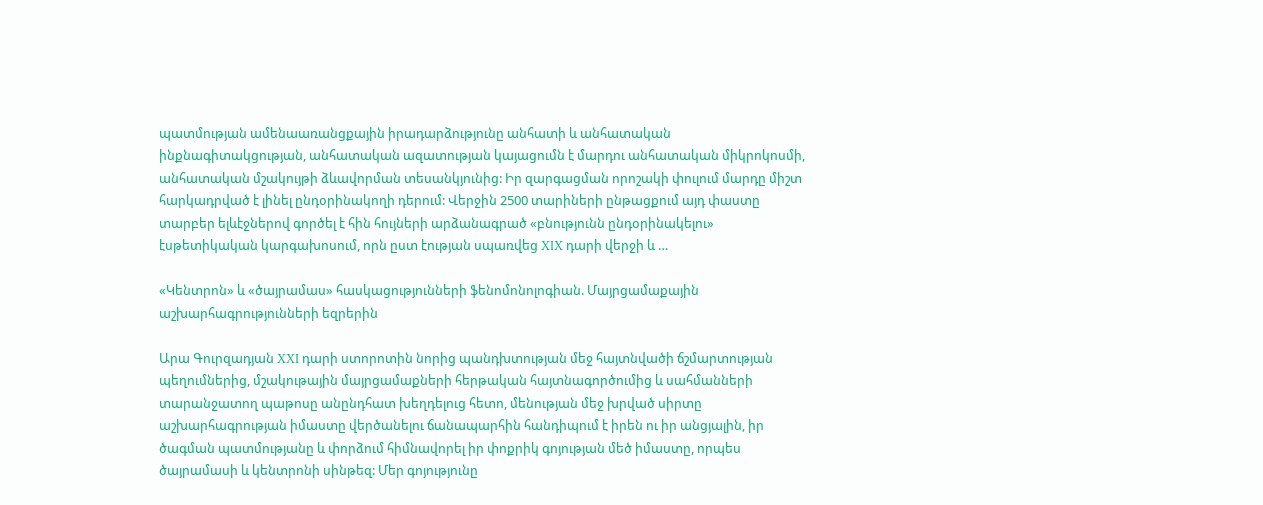պատմության ամենաառանցքային իրադարձությունը անհատի և անհատական ինքնագիտակցության, անհատական ազատության կայացումն է մարդու անհատական միկրոկոսմի, անհատական մշակույթի ձևավորման տեսանկյունից: Իր զարգացման որոշակի փուլում մարդը միշտ հարկադրված է լինել ընդօրինակողի դերում: Վերջին 2500 տարիների ընթացքում այդ փաստը տարբեր ելևէջներով գործել է հին հույների արձանագրած «բնությունն ընդօրինակելու» էսթետիկական կարգախոսում, որն ըստ էության սպառվեց XIX դարի վերջի և …

«Կենտրոն» և «ծայրամաս» հասկացությունների ֆենոմոնոլոգիան. Մայրցամաքային աշխարհագրությունների եզրերին

Արա Գուրզադյան XXI դարի ստորոտին նորից պանդխտության մեջ հայտնվածի ճշմարտության պեղումներից, մշակութային մայրցամաքների հերթական հայտնագործումից և սահմանների տարանջատող պաթոսը անընդհատ խեղդելուց հետո, մենության մեջ խրված սիրտը աշխարհագրության իմաստը վերծանելու ճանապարհին հանդիպում է իրեն ու իր անցյալին, իր ծագման պատմությանը և փորձում հիմնավորել իր փոքրիկ գոյության մեծ իմաստը, որպես ծայրամասի և կենտրոնի սինթեզ: Մեր գոյությունը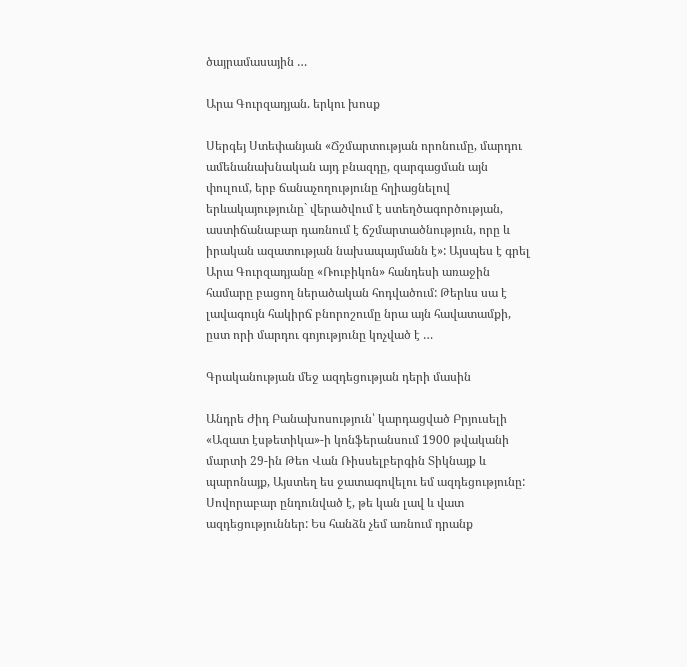ծայրամասային …

Արա Գուրզադյան. երկու խոսք

Սերգեյ Ստեփանյան «Ճշմարտության որոնումը, մարդու ամենանախնական այդ բնազդը, զարգացման այն փուլում, երբ ճանաչողությունը հղիացնելով երևակայությունը` վերածվում է ստեղծագործության, աստիճանաբար դառնում է ճշմարտածնություն, որը և իրական ազատության նախապայմանն է»: Այսպես է գրել Արա Գուրզադյանը «Ռուբիկոն» հանդեսի առաջին համարը բացող ներածական հոդվածում: Թերևս սա է լավագույն հակիրճ բնորոշումը նրա այն հավատամքի, ըստ որի մարդու գոյությունը կոչված է …

Գրականության մեջ ազդեցության դերի մասին

Անդրե Ժիդ Բանախոսություն՝ կարդացված Բրյուսելի «Ազատ էսթետիկա»-ի կոնֆերանսում 1900 թվականի մարտի 29-ին Թեո Վան Ռիսսելբերգին Տիկնայք և պարոնայք, Այստեղ ես ջատագովելու եմ ազդեցությունը:  Սովորաբար ընդունված է, թե կան լավ և վատ ազդեցություններ: Ես հանձն չեմ առնում դրանք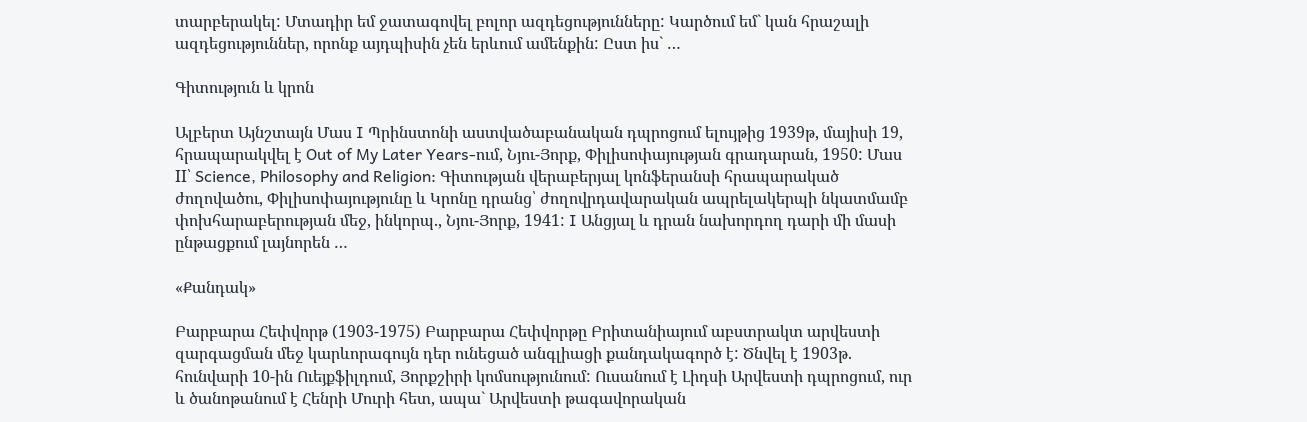տարբերակել: Մտադիր եմ ջատագովել բոլոր ազդեցությունները: Կարծում եմ` կան հրաշալի ազդեցություններ, որոնք այդպիսին չեն երևում ամենքին: Ըստ իս` …

Գիտություն և կրոն

Ալբերտ Այնշտայն Մաս I Պրինստոնի աստվածաբանական դպրոցում ելույթից 1939թ, մայիսի 19, հրապարակվել է Out of My Later Years-ում, Նյու-Յորք, Փիլիսոփայության գրադարան, 1950: Մաս II՝ Science, Philosophy and Religion: Գիտության վերաբերյալ կոնֆերանսի հրապարակած ժողովածու, Փիլիսոփայությունը և Կրոնը դրանց՝ ժողովրդավարական ապրելակերպի նկատմամբ փոխհարաբերության մեջ, ինկորպ., Նյու-Յորք, 1941: I Անցյալ և դրան նախորդող դարի մի մասի ընթացքում լայնորեն …

«Քանդակ»

Բարբարա Հեփվորթ (1903-1975) Բարբարա Հեփվորթը Բրիտանիայում աբստրակտ արվեստի զարգացման մեջ կարևորագույն դեր ունեցած անգլիացի քանդակագործ է: Ծնվել է 1903թ. հունվարի 10-ին Ուեյքֆիլդում, Յորքշիրի կոմսությունում: Ուսանում է Լիդսի Արվեստի դպրոցում, ուր և ծանոթանում է Հենրի Մուրի հետ, ապա` Արվեստի թագավորական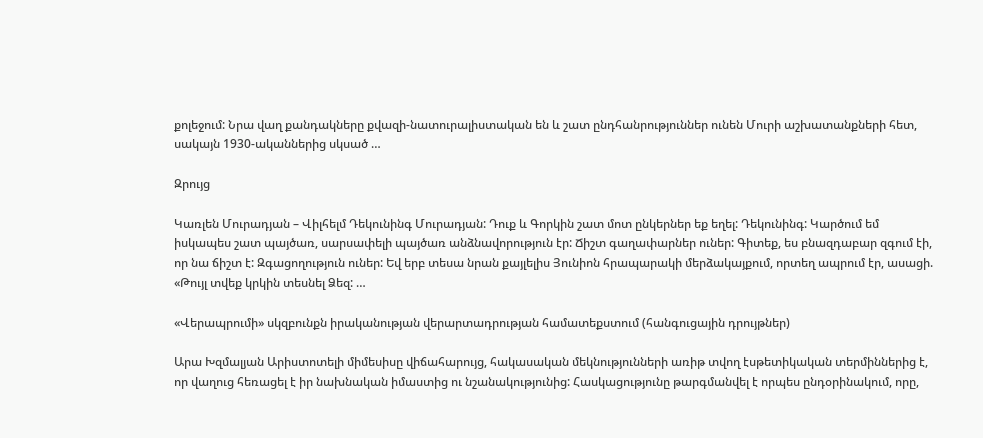քոլեջում: Նրա վաղ քանդակները քվազի-նատուրալիստական են և շատ ընդհանրություններ ունեն Մուրի աշխատանքների հետ, սակայն 1930-ականներից սկսած …

Զրույց

Կառլեն Մուրադյան – Վիլհելմ Դեկունինգ Մուրադյան: Դուք և Գորկին շատ մոտ ընկերներ եք եղել: Դեկունինգ: Կարծում եմ իսկապես շատ պայծառ, սարսափելի պայծառ անձնավորություն էր: Ճիշտ գաղափարներ ուներ: Գիտեք, ես բնազդաբար զգում էի, որ նա ճիշտ է: Զգացողություն ուներ: Եվ երբ տեսա նրան քայլելիս Յունիոն հրապարակի մերձակայքում, որտեղ ապրում էր, ասացի. «Թույլ տվեք կրկին տեսնել Ձեզ: …

«Վերապրումի» սկզբունքն իրականության վերարտադրության համատեքստում (հանգուցային դրույթներ)

Արա Խզմալյան Արիստոտելի միմեսիսը վիճահարույց, հակասական մեկնությունների առիթ տվող էսթետիկական տերմիններից է, որ վաղուց հեռացել է իր նախնական իմաստից ու նշանակությունից: Հասկացությունը թարգմանվել է որպես ընդօրինակում, որը,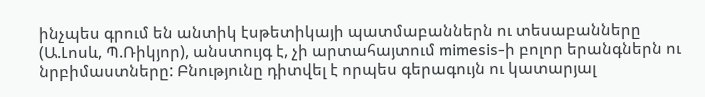ինչպես գրում են անտիկ էսթետիկայի պատմաբաններն ու տեսաբանները (Ա.Լոսև, Պ.Ռիկյոր), անստույգ է, չի արտահայտում mimesis-ի բոլոր երանգներն ու նրբիմաստները: Բնությունը դիտվել է որպես գերագույն ու կատարյալ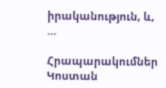իրականություն, և, …

Հրապարակումներ Կոստան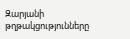Զարյանի թղթակցությունները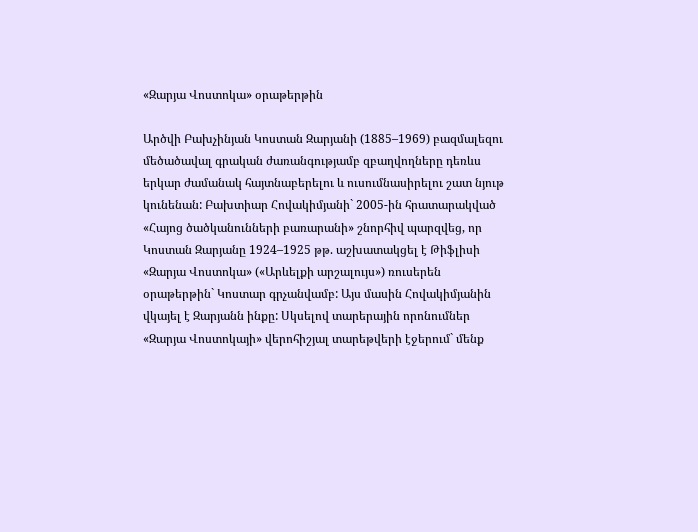«Զարյա Վոստոկա» օրաթերթին

Արծվի Բախչինյան Կոստան Զարյանի (1885–1969) բազմալեզու մեծածավալ գրական ժառանգությամբ զբաղվողները դեռևս երկար ժամանակ հայտնաբերելու և ուսումնասիրելու շատ նյութ կունենան: Բախտիար Հովակիմյանի` 2005-ին հրատարակված «Հայոց ծածկանունների բառարանի» շնորհիվ պարզվեց, որ Կոստան Զարյանը 1924–1925 թթ. աշխատակցել է Թիֆլիսի «Զարյա Վոստոկա» («Արևելքի արշալույս») ռուսերեն օրաթերթին` Կոստար գրչանվամբ: Այս մասին Հովակիմյանին վկայել է Զարյանն ինքը: Սկսելով տարերային որոնումներ «Զարյա Վոստոկայի» վերոհիշյալ տարեթվերի էջերում` մենք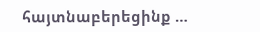հայտնաբերեցինք …